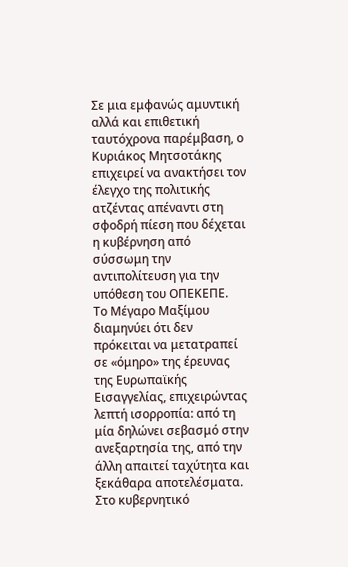Σε μια εμφανώς αμυντική αλλά και επιθετική ταυτόχρονα παρέμβαση, ο Κυριάκος Μητσοτάκης επιχειρεί να ανακτήσει τον έλεγχο της πολιτικής ατζέντας απέναντι στη σφοδρή πίεση που δέχεται η κυβέρνηση από σύσσωμη την αντιπολίτευση για την υπόθεση του ΟΠΕΚΕΠΕ.
Το Μέγαρο Μαξίμου διαμηνύει ότι δεν πρόκειται να μετατραπεί σε «όμηρο» της έρευνας της Ευρωπαϊκής Εισαγγελίας, επιχειρώντας λεπτή ισορροπία: από τη μία δηλώνει σεβασμό στην ανεξαρτησία της, από την άλλη απαιτεί ταχύτητα και ξεκάθαρα αποτελέσματα. Στο κυβερνητικό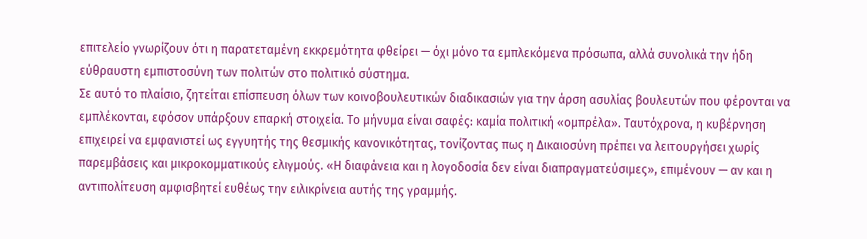επιτελείο γνωρίζουν ότι η παρατεταμένη εκκρεμότητα φθείρει — όχι μόνο τα εμπλεκόμενα πρόσωπα, αλλά συνολικά την ήδη εύθραυστη εμπιστοσύνη των πολιτών στο πολιτικό σύστημα.
Σε αυτό το πλαίσιο, ζητείται επίσπευση όλων των κοινοβουλευτικών διαδικασιών για την άρση ασυλίας βουλευτών που φέρονται να εμπλέκονται, εφόσον υπάρξουν επαρκή στοιχεία. Το μήνυμα είναι σαφές: καμία πολιτική «ομπρέλα». Ταυτόχρονα, η κυβέρνηση επιχειρεί να εμφανιστεί ως εγγυητής της θεσμικής κανονικότητας, τονίζοντας πως η Δικαιοσύνη πρέπει να λειτουργήσει χωρίς παρεμβάσεις και μικροκομματικούς ελιγμούς. «Η διαφάνεια και η λογοδοσία δεν είναι διαπραγματεύσιμες», επιμένουν — αν και η αντιπολίτευση αμφισβητεί ευθέως την ειλικρίνεια αυτής της γραμμής.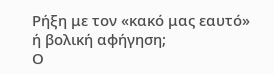Ρήξη με τον «κακό μας εαυτό» ή βολική αφήγηση;
Ο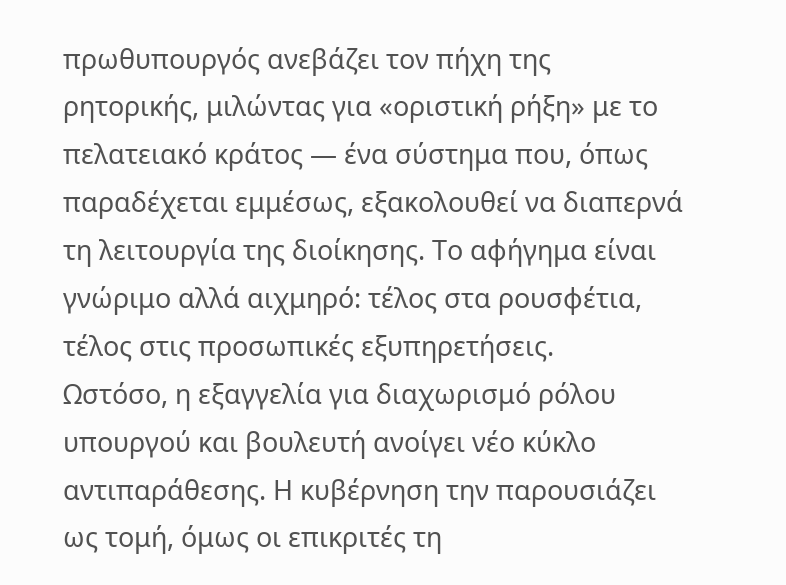πρωθυπουργός ανεβάζει τον πήχη της ρητορικής, μιλώντας για «οριστική ρήξη» με το πελατειακό κράτος — ένα σύστημα που, όπως παραδέχεται εμμέσως, εξακολουθεί να διαπερνά τη λειτουργία της διοίκησης. Το αφήγημα είναι γνώριμο αλλά αιχμηρό: τέλος στα ρουσφέτια, τέλος στις προσωπικές εξυπηρετήσεις.
Ωστόσο, η εξαγγελία για διαχωρισμό ρόλου υπουργού και βουλευτή ανοίγει νέο κύκλο αντιπαράθεσης. Η κυβέρνηση την παρουσιάζει ως τομή, όμως οι επικριτές τη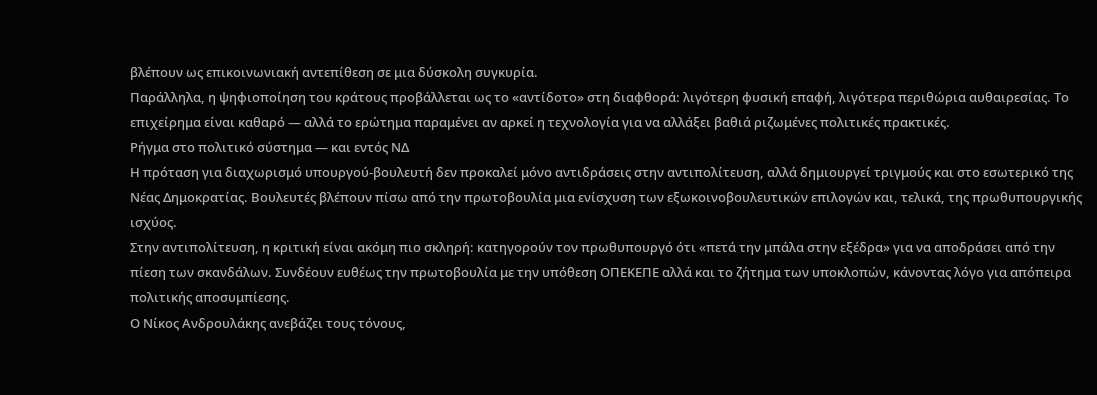βλέπουν ως επικοινωνιακή αντεπίθεση σε μια δύσκολη συγκυρία.
Παράλληλα, η ψηφιοποίηση του κράτους προβάλλεται ως το «αντίδοτο» στη διαφθορά: λιγότερη φυσική επαφή, λιγότερα περιθώρια αυθαιρεσίας. Το επιχείρημα είναι καθαρό — αλλά το ερώτημα παραμένει αν αρκεί η τεχνολογία για να αλλάξει βαθιά ριζωμένες πολιτικές πρακτικές.
Ρήγμα στο πολιτικό σύστημα — και εντός ΝΔ
Η πρόταση για διαχωρισμό υπουργού-βουλευτή δεν προκαλεί μόνο αντιδράσεις στην αντιπολίτευση, αλλά δημιουργεί τριγμούς και στο εσωτερικό της Νέας Δημοκρατίας. Βουλευτές βλέπουν πίσω από την πρωτοβουλία μια ενίσχυση των εξωκοινοβουλευτικών επιλογών και, τελικά, της πρωθυπουργικής ισχύος.
Στην αντιπολίτευση, η κριτική είναι ακόμη πιο σκληρή: κατηγορούν τον πρωθυπουργό ότι «πετά την μπάλα στην εξέδρα» για να αποδράσει από την πίεση των σκανδάλων. Συνδέουν ευθέως την πρωτοβουλία με την υπόθεση ΟΠΕΚΕΠΕ αλλά και το ζήτημα των υποκλοπών, κάνοντας λόγο για απόπειρα πολιτικής αποσυμπίεσης.
Ο Νίκος Ανδρουλάκης ανεβάζει τους τόνους,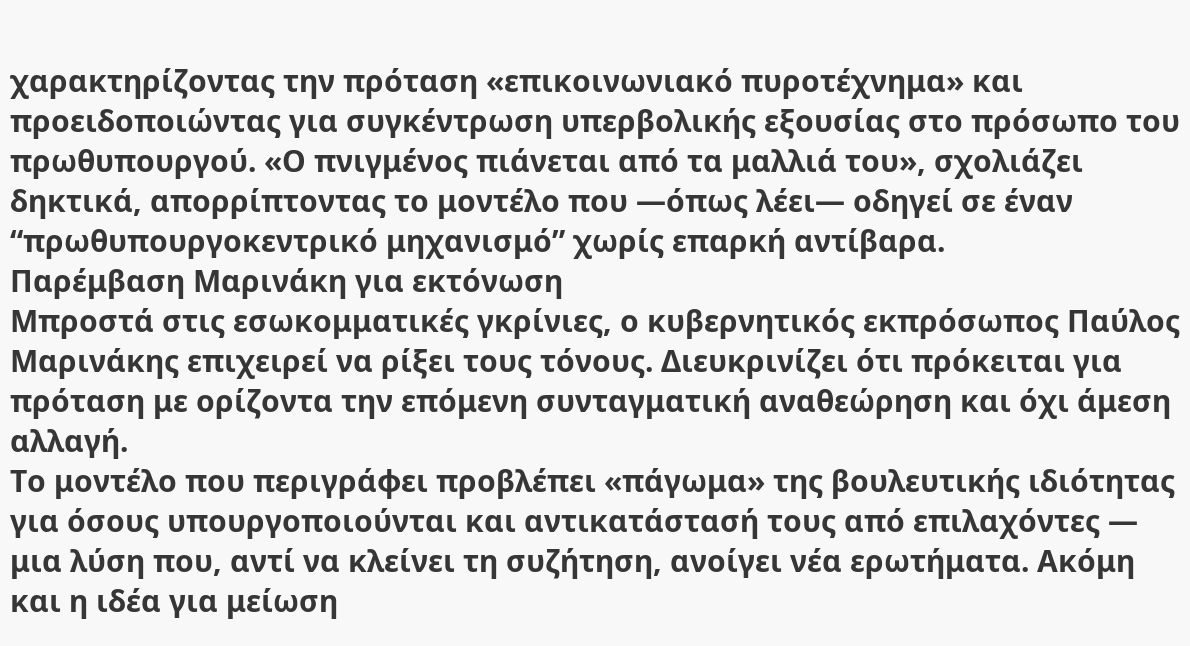χαρακτηρίζοντας την πρόταση «επικοινωνιακό πυροτέχνημα» και προειδοποιώντας για συγκέντρωση υπερβολικής εξουσίας στο πρόσωπο του πρωθυπουργού. «Ο πνιγμένος πιάνεται από τα μαλλιά του», σχολιάζει δηκτικά, απορρίπτοντας το μοντέλο που —όπως λέει— οδηγεί σε έναν “πρωθυπουργοκεντρικό μηχανισμό” χωρίς επαρκή αντίβαρα.
Παρέμβαση Μαρινάκη για εκτόνωση
Μπροστά στις εσωκομματικές γκρίνιες, ο κυβερνητικός εκπρόσωπος Παύλος Μαρινάκης επιχειρεί να ρίξει τους τόνους. Διευκρινίζει ότι πρόκειται για πρόταση με ορίζοντα την επόμενη συνταγματική αναθεώρηση και όχι άμεση αλλαγή.
Το μοντέλο που περιγράφει προβλέπει «πάγωμα» της βουλευτικής ιδιότητας για όσους υπουργοποιούνται και αντικατάστασή τους από επιλαχόντες — μια λύση που, αντί να κλείνει τη συζήτηση, ανοίγει νέα ερωτήματα. Ακόμη και η ιδέα για μείωση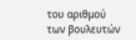του αριθμού των βουλευτών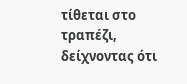τίθεται στο τραπέζι, δείχνοντας ότι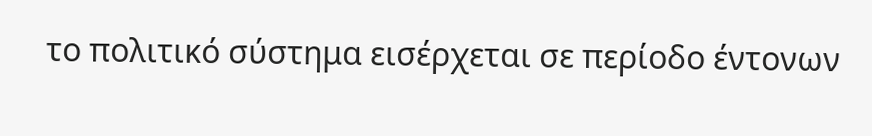το πολιτικό σύστημα εισέρχεται σε περίοδο έντονων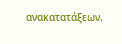ανακατατάξεων.